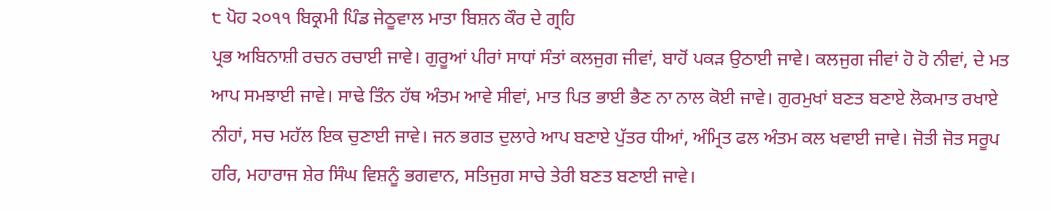੮ ਪੋਹ ੨੦੧੧ ਬਿਕ੍ਰਮੀ ਪਿੰਡ ਜੇਠੂਵਾਲ ਮਾਤਾ ਬਿਸ਼ਨ ਕੌਰ ਦੇ ਗ੍ਰਹਿ
ਪ੍ਰਭ ਅਬਿਨਾਸ਼ੀ ਰਚਨ ਰਚਾਈ ਜਾਵੇ। ਗੁਰੂਆਂ ਪੀਰਾਂ ਸਾਧਾਂ ਸੰਤਾਂ ਕਲਜੁਗ ਜੀਵਾਂ, ਬਾਹੋਂ ਪਕੜ ਉਠਾਈ ਜਾਵੇ। ਕਲਜੁਗ ਜੀਵਾਂ ਹੋ ਹੋ ਨੀਵਾਂ, ਦੇ ਮਤ ਆਪ ਸਮਝਾਈ ਜਾਵੇ। ਸਾਢੇ ਤਿੰਨ ਹੱਥ ਅੰਤਮ ਆਵੇ ਸੀਵਾਂ, ਮਾਤ ਪਿਤ ਭਾਈ ਭੈਣ ਨਾ ਨਾਲ ਕੋਈ ਜਾਵੇ। ਗੁਰਮੁਖਾਂ ਬਣਤ ਬਣਾਏ ਲੋਕਮਾਤ ਰਖਾਏ ਨੀਹਾਂ, ਸਚ ਮਹੱਲ ਇਕ ਚੁਣਾਈ ਜਾਵੇ। ਜਨ ਭਗਤ ਦੁਲਾਰੇ ਆਪ ਬਣਾਏ ਪੁੱਤਰ ਧੀਆਂ, ਅੰਮ੍ਰਿਤ ਫਲ ਅੰਤਮ ਕਲ ਖਵਾਈ ਜਾਵੇ। ਜੋਤੀ ਜੋਤ ਸਰੂਪ ਹਰਿ, ਮਹਾਰਾਜ ਸ਼ੇਰ ਸਿੰਘ ਵਿਸ਼ਨੂੰ ਭਗਵਾਨ, ਸਤਿਜੁਗ ਸਾਚੇ ਤੇਰੀ ਬਣਤ ਬਣਾਈ ਜਾਵੇ।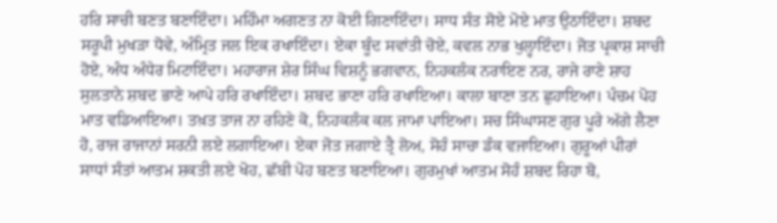ਹਰਿ ਸਾਚੀ ਬਣਤ ਬਣਾਇੰਦਾ। ਮਹਿੰਮਾ ਅਗਣਤ ਨਾ ਕੋਈ ਗਿਣਾਇੰਦਾ। ਸਾਧ ਸੰਤ ਸੋਏ ਮੋਏ ਮਾਤ ਉਠਾਇੰਦਾ। ਸ਼ਬਦ ਸਰੂਪੀ ਮੁਖੜਾ ਧੋਵੇ, ਅੰਮ੍ਰਿਤ ਜਲ ਇਕ ਰਖਾਇੰਦਾ। ਏਕਾ ਬੂੰਦ ਸਵਾਂਤੀ ਚੋਏ, ਕਵਲ ਨਾਭ ਖੁਲ੍ਹਾਇੰਦਾ। ਜੋਤ ਪ੍ਰਕਾਸ਼ ਸਾਚੀ ਹੋਏ, ਅੰਧ ਅੰਧੇਰ ਮਿਟਾਇੰਦਾ। ਮਹਾਰਾਜ ਸ਼ੇਰ ਸਿੰਘ ਵਿਸ਼ਨੂੰ ਭਗਵਾਨ, ਨਿਹਕਲੰਕ ਨਰਾਇਣ ਨਰ, ਰਾਜੇ ਰਾਣੇ ਸ਼ਾਹ ਸੁਲਤਾਨੇ ਸ਼ਬਦ ਭਾਣੇ ਆਪੇ ਹਰਿ ਰਖਾਇੰਦਾ। ਸ਼ਬਦ ਭਾਣਾ ਹਰਿ ਰਖਾਇਆ। ਕਾਲਾ ਬਾਣਾ ਤਨ ਛੁਹਾਇਆ। ਪੰਚਮ ਪੋਹ ਮਾਤ ਵਡਿਆਇਆ। ਤਖ਼ਤ ਤਾਜ ਨਾ ਰਹਿਣੇ ਕੋ, ਨਿਹਕਲੰਕ ਕਲ ਜਾਮਾ ਪਾਇਆ। ਸਚ ਸਿੰਘਾਸਣ ਗੁਰ ਪੂਰੇ ਅੱਗੇ ਲੈਣਾ ਹੋ, ਰਾਜ ਰਾਜਾਨਾਂ ਸਰਨੀ ਲਏ ਲਗਾਇਆ। ਏਕਾ ਜੋਤ ਜਗਾਏ ਤ੍ਰੈ ਲੋਅ, ਸੋਹੰ ਸਾਚਾ ਡੰਕ ਵਜਾਇਆ। ਗੁਰੂਆਂ ਪੀਰਾਂ ਸਾਧਾਂ ਸੰਤਾਂ ਆਤਮ ਸ਼ਕਤੀ ਲਏ ਖੋਹ, ਛੱਬੀ ਪੋਹ ਬਣਤ ਬਣਾਇਆ। ਗੁਰਮੁਖਾਂ ਆਤਮ ਸੋਹੰ ਸ਼ਬਦ ਰਿਹਾ ਬੋ,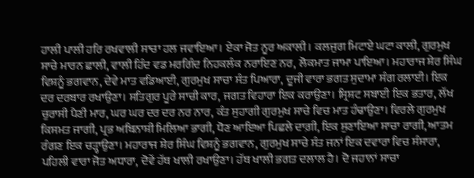ਹਾਲੀ ਪਾਲੀ ਹਰਿ ਰਖਵਾਲੀ ਸਾਚਾ ਹਲ ਜਵਾਇਆ। ਏਕਾ ਜੋਤ ਨੂਰ ਅਕਾਲੀ। ਕਲਜੁਗ ਮਿਟਾਏ ਘਟਾ ਕਾਲੀ, ਗੁਰਮੁਖ ਸਾਚੇ ਮਾਰਨ ਛਾਲੀ, ਵਾਲੀ ਹਿੰਦ ਵਡ ਮਰਗਿੰਦ ਨਿਹਕਲੰਕ ਨਰਾਇਣ ਨਰ, ਲੋਕਮਾਤ ਜਾਮਾ ਪਾਇਆ। ਮਹਾਰਾਜ ਸ਼ੇਰ ਸਿੰਘ ਵਿਸ਼ਨੂੰ ਭਗਵਾਨ, ਦੇਵੇ ਮਾਤ ਵਡਿਆਈ, ਗੁਰਮੁਖ ਸਾਚਾ ਸੰਤ ਪਿਆਰਾ, ਦੂਜੀ ਵਾਰਾ ਭਗਤ ਸੁਦਾਮਾ ਸੰਗ ਰਲਾਈ। ਇਕ ਦਰ ਦਰਬਾਰ ਰਖਾਉਣਾ। ਸਤਿਗੁਰ ਪੂਰੇ ਸਾਚੀ ਕਾਰ, ਜਗਤ ਵਿਹਾਰਾ ਇਕ ਕਰਾਉਣਾ। ਸ੍ਰਿਸ਼ਟ ਸਬਾਈ ਇਕ ਭਤਾਰ, ਲੱਖ ਚੁਰਾਸੀ ਪੈਣੀ ਮਾਰ, ਘਰ ਘਰ ਦਰ ਦਰ ਨਰ ਨਾਰ, ਕੰਤ ਸੁਹਾਗੀ ਗੁਰਮੁਖ ਸਾਚੇ ਵਿਚ ਮਾਤ ਹੰਢਾਉਣਾ। ਵਿਰਲੇ ਗੁਰਮੁਖ ਕਿਸਮਤ ਜਾਗੀ, ਪ੍ਰਭ ਅਬਿਨਾਸ਼ੀ ਮਿਲਿਆ ਭਾਗੀ, ਧੋਣ ਆਇਆ ਪਿਛਲੇ ਦਾਗ਼ੀ, ਇਕ ਸੁਣਾਇਆ ਸਾਚਾ ਰਾਗੀ, ਆਤਮ ਰੰਗਣ ਇਕ ਚੜ੍ਹਾਉਣਾ। ਮਹਾਰਾਜ ਸ਼ੇਰ ਸਿੰਘ ਵਿਸ਼ਨੂੰ ਭਗਵਾਨ, ਗੁਰਮੁਖ ਸਾਚੇ ਸੰਤ ਜਨਾਂ ਇਕ ਦਵਾਰਾ ਵਿਚ ਸੰਸਾਰਾ, ਪਹਿਲੀ ਵਾਰਾ ਜੋਤ ਅਧਾਰਾ, ਦੋਵੇਂ ਹੱਥ ਖਾਲੀ ਰਖਾਉਣਾ। ਹੱਥ ਖਾਲੀ ਭਗਤ ਦਲਾਲ ਹੈ। ਦੋ ਜਹਾਨਾਂ ਸਾਚਾ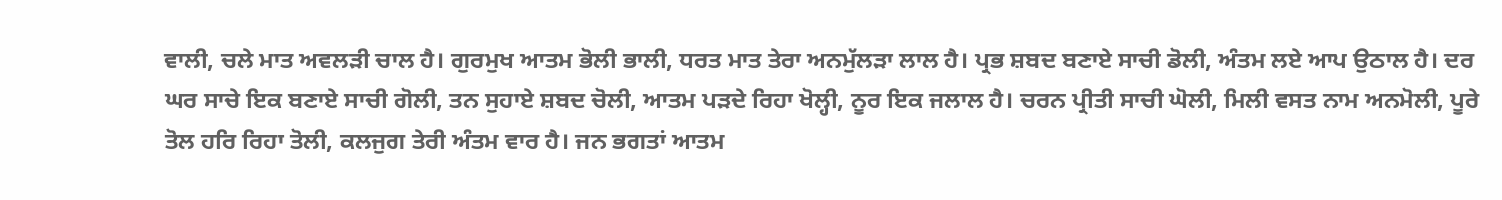ਵਾਲੀ, ਚਲੇ ਮਾਤ ਅਵਲੜੀ ਚਾਲ ਹੈ। ਗੁਰਮੁਖ ਆਤਮ ਭੋਲੀ ਭਾਲੀ, ਧਰਤ ਮਾਤ ਤੇਰਾ ਅਨਮੁੱਲੜਾ ਲਾਲ ਹੈ। ਪ੍ਰਭ ਸ਼ਬਦ ਬਣਾਏ ਸਾਚੀ ਡੋਲੀ, ਅੰਤਮ ਲਏ ਆਪ ਉਠਾਲ ਹੈ। ਦਰ ਘਰ ਸਾਚੇ ਇਕ ਬਣਾਏ ਸਾਚੀ ਗੋਲੀ, ਤਨ ਸੁਹਾਏ ਸ਼ਬਦ ਚੋਲੀ, ਆਤਮ ਪੜਦੇ ਰਿਹਾ ਖੋਲ੍ਹੀ, ਨੂਰ ਇਕ ਜਲਾਲ ਹੈ। ਚਰਨ ਪ੍ਰੀਤੀ ਸਾਚੀ ਘੋਲੀ, ਮਿਲੀ ਵਸਤ ਨਾਮ ਅਨਮੋਲੀ, ਪੂਰੇ ਤੋਲ ਹਰਿ ਰਿਹਾ ਤੋਲੀ, ਕਲਜੁਗ ਤੇਰੀ ਅੰਤਮ ਵਾਰ ਹੈ। ਜਨ ਭਗਤਾਂ ਆਤਮ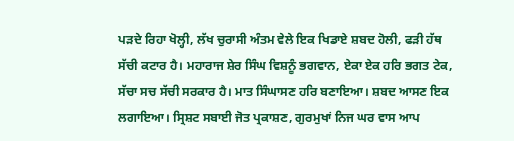ਪੜਦੇ ਰਿਹਾ ਖੋਲ੍ਹੀ, ਲੱਖ ਚੁਰਾਸੀ ਅੰਤਮ ਵੇਲੇ ਇਕ ਖਿਡਾਏ ਸ਼ਬਦ ਹੋਲੀ, ਫੜੀ ਹੱਥ ਸੱਚੀ ਕਟਾਰ ਹੈ। ਮਹਾਰਾਜ ਸ਼ੇਰ ਸਿੰਘ ਵਿਸ਼ਨੂੰ ਭਗਵਾਨ, ਏਕਾ ਏਕ ਹਰਿ ਭਗਤ ਟੇਕ, ਸੱਚਾ ਸਚ ਸੱਚੀ ਸਰਕਾਰ ਹੈ। ਮਾਤ ਸਿੰਘਾਸਣ ਹਰਿ ਬਣਾਇਆ। ਸ਼ਬਦ ਆਸਣ ਇਕ ਲਗਾਇਆ। ਸ੍ਰਿਸ਼ਟ ਸਬਾਈ ਜੋਤ ਪ੍ਰਕਾਸ਼ਣ, ਗੁਰਮੁਖਾਂ ਨਿਜ ਘਰ ਵਾਸ ਆਪ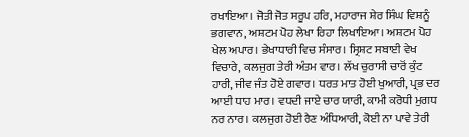ਰਖਾਇਆ। ਜੋਤੀ ਜੋਤ ਸਰੂਪ ਹਰਿ, ਮਹਾਰਾਜ ਸ਼ੇਰ ਸਿੰਘ ਵਿਸ਼ਨੂੰ ਭਗਵਾਨ, ਅਸ਼ਟਮ ਪੋਹ ਲੇਖਾ ਰਿਹਾ ਲਿਖਾਇਆ। ਅਸ਼ਟਮ ਪੋਹ ਖੇਲ ਅਪਾਰ। ਭੇਖਾਧਾਰੀ ਵਿਚ ਸੰਸਾਰ। ਸ੍ਰਿਸ਼ਟ ਸਬਾਈ ਵੇਖ ਵਿਚਾਰੇ, ਕਲਜੁਗ ਤੇਰੀ ਅੰਤਮ ਵਾਰ। ਲੱਖ ਚੁਰਾਸੀ ਚਾਰੋਂ ਕੁੰਟ ਹਾਰੀ, ਜੀਵ ਜੰਤ ਹੋਏ ਗਵਾਰ। ਧਰਤ ਮਾਤ ਹੋਈ ਖੁਆਰੀ, ਪ੍ਰਭ ਦਰ ਆਈ ਧਾਹ ਮਾਰ। ਵਧਦੀ ਜਾਏ ਚਾਰ ਯਾਰੀ, ਕਾਮੀ ਕਰੋਧੀ ਮੁਗਧ ਨਰ ਨਾਰ। ਕਲਜੁਗ ਹੋਈ ਰੈਣ ਅੰਧਿਆਰੀ, ਕੋਈ ਨਾ ਪਾਵੇ ਤੇਰੀ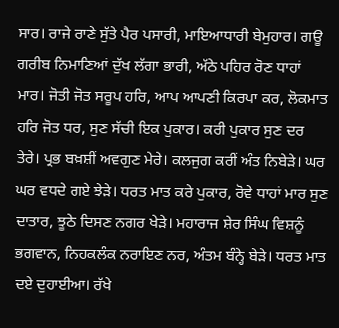ਸਾਰ। ਰਾਜੇ ਰਾਣੇ ਸੁੱਤੇ ਪੈਰ ਪਸਾਰੀ, ਮਾਇਆਧਾਰੀ ਬੇਮੁਹਾਰ। ਗਊ ਗਰੀਬ ਨਿਮਾਣਿਆਂ ਦੁੱਖ ਲੱਗਾ ਭਾਰੀ, ਅੱਠੇ ਪਹਿਰ ਰੋਣ ਧਾਹਾਂ ਮਾਰ। ਜੋਤੀ ਜੋਤ ਸਰੂਪ ਹਰਿ, ਆਪ ਆਪਣੀ ਕਿਰਪਾ ਕਰ, ਲੋਕਮਾਤ ਹਰਿ ਜੋਤ ਧਰ, ਸੁਣ ਸੱਚੀ ਇਕ ਪੁਕਾਰ। ਕਰੀ ਪੁਕਾਰ ਸੁਣ ਦਰ ਤੇਰੇ। ਪ੍ਰਭ ਬਖ਼ਸ਼ੀਂ ਅਵਗੁਣ ਮੇਰੇ। ਕਲਜੁਗ ਕਰੀਂ ਅੰਤ ਨਿਬੇੜੇ। ਘਰ ਘਰ ਵਧਦੇ ਗਏ ਝੇੜੇ। ਧਰਤ ਮਾਤ ਕਰੇ ਪੁਕਾਰ, ਰੋਵੇ ਧਾਹਾਂ ਮਾਰ ਸੁਣ ਦਾਤਾਰ, ਝੂਠੇ ਦਿਸਣ ਨਗਰ ਖੇੜੇ। ਮਹਾਰਾਜ ਸ਼ੇਰ ਸਿੰਘ ਵਿਸ਼ਨੂੰ ਭਗਵਾਨ, ਨਿਹਕਲੰਕ ਨਰਾਇਣ ਨਰ, ਅੰਤਮ ਬੰਨ੍ਹੇ ਬੇੜੇ। ਧਰਤ ਮਾਤ ਦਏ ਦੁਹਾਈਆ। ਰੱਖੇ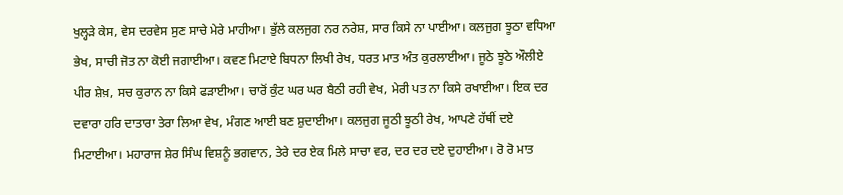ਖੁਲ੍ਹੜੇ ਕੇਸ, ਵੇਸ ਦਰਵੇਸ ਸੁਣ ਸਾਚੇ ਮੇਰੇ ਮਾਹੀਆ। ਭੁੱਲੇ ਕਲਜੁਗ ਨਰ ਨਰੇਸ਼, ਸਾਰ ਕਿਸੇ ਨਾ ਪਾਈਆ। ਕਲਜੁਗ ਝੂਠਾ ਵਧਿਆ ਭੇਖ, ਸਾਚੀ ਜੋਤ ਨਾ ਕੋਈ ਜਗਾਈਆ। ਕਵਣ ਮਿਟਾਏ ਬਿਧਨਾ ਲਿਖੀ ਰੇਖ, ਧਰਤ ਮਾਤ ਅੰਤ ਕੁਰਲਾਈਆ। ਜੂਠੇ ਝੂਠੇ ਔਲੀਏ ਪੀਰ ਸ਼ੇਖ਼, ਸਚ ਕੁਰਾਨ ਨਾ ਕਿਸੇ ਫੜਾਈਆ। ਚਾਰੋਂ ਕੁੰਟ ਘਰ ਘਰ ਬੈਠੀ ਰਹੀ ਵੇਖ, ਮੇਰੀ ਪਤ ਨਾ ਕਿਸੇ ਰਖਾਈਆ। ਇਕ ਦਰ ਦਵਾਰਾ ਹਰਿ ਦਾਤਾਰਾ ਤੇਰਾ ਲਿਆ ਵੇਖ, ਮੰਗਣ ਆਈ ਬਣ ਸ਼ੁਦਾਈਆ। ਕਲਜੁਗ ਜੂਠੀ ਝੂਠੀ ਰੇਖ, ਆਪਣੇ ਹੱਥੀਂ ਦਏ ਮਿਟਾਈਆ। ਮਹਾਰਾਜ ਸ਼ੇਰ ਸਿੰਘ ਵਿਸ਼ਨੂੰ ਭਗਵਾਨ, ਤੇਰੇ ਦਰ ਏਕ ਮਿਲੇ ਸਾਚਾ ਵਰ, ਦਰ ਦਰ ਦਏ ਦੁਹਾਈਆ। ਰੋ ਰੋ ਮਾਤ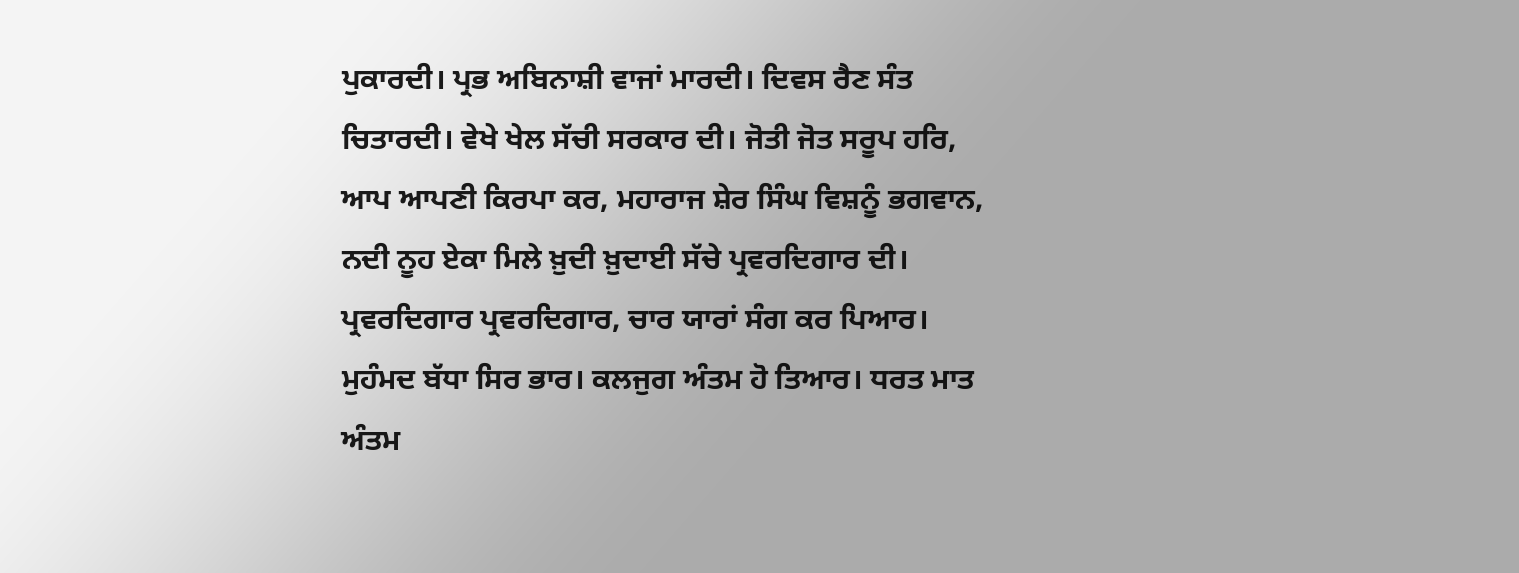ਪੁਕਾਰਦੀ। ਪ੍ਰਭ ਅਬਿਨਾਸ਼ੀ ਵਾਜਾਂ ਮਾਰਦੀ। ਦਿਵਸ ਰੈਣ ਸੰਤ ਚਿਤਾਰਦੀ। ਵੇਖੇ ਖੇਲ ਸੱਚੀ ਸਰਕਾਰ ਦੀ। ਜੋਤੀ ਜੋਤ ਸਰੂਪ ਹਰਿ, ਆਪ ਆਪਣੀ ਕਿਰਪਾ ਕਰ, ਮਹਾਰਾਜ ਸ਼ੇਰ ਸਿੰਘ ਵਿਸ਼ਨੂੰ ਭਗਵਾਨ, ਨਦੀ ਨੂਹ ਏਕਾ ਮਿਲੇ ਖ਼ੁਦੀ ਖ਼ੁਦਾਈ ਸੱਚੇ ਪ੍ਰਵਰਦਿਗਾਰ ਦੀ। ਪ੍ਰਵਰਦਿਗਾਰ ਪ੍ਰਵਰਦਿਗਾਰ, ਚਾਰ ਯਾਰਾਂ ਸੰਗ ਕਰ ਪਿਆਰ। ਮੁਹੰਮਦ ਬੱਧਾ ਸਿਰ ਭਾਰ। ਕਲਜੁਗ ਅੰਤਮ ਹੋ ਤਿਆਰ। ਧਰਤ ਮਾਤ ਅੰਤਮ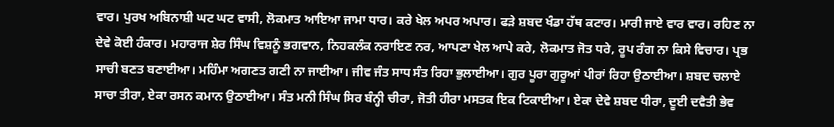ਵਾਰ। ਪੁਰਖ ਅਬਿਨਾਸ਼ੀ ਘਟ ਘਟ ਵਾਸੀ, ਲੋਕਮਾਤ ਆਇਆ ਜਾਮਾ ਧਾਰ। ਕਰੇ ਖੇਲ ਅਪਰ ਅਪਾਰ। ਫੜੇ ਸ਼ਬਦ ਖੰਡਾ ਹੱਥ ਕਟਾਰ। ਮਾਰੀ ਜਾਏ ਵਾਰ ਵਾਰ। ਰਹਿਣ ਨਾ ਦੇਵੇ ਕੋਈ ਹੰਕਾਰ। ਮਹਾਰਾਜ ਸ਼ੇਰ ਸਿੰਘ ਵਿਸ਼ਨੂੰ ਭਗਵਾਨ, ਨਿਹਕਲੰਕ ਨਰਾਇਣ ਨਰ, ਆਪਣਾ ਖੇਲ ਆਪੇ ਕਰੇ, ਲੋਕਮਾਤ ਜੋਤ ਧਰੇ, ਰੂਪ ਰੰਗ ਨਾ ਕਿਸੇ ਵਿਚਾਰ। ਪ੍ਰਭ ਸਾਚੀ ਬਣਤ ਬਣਾਈਆ। ਮਹਿੰਮਾ ਅਗਣਤ ਗਣੀ ਨਾ ਜਾਈਆ। ਜੀਵ ਜੰਤ ਸਾਧ ਸੰਤ ਰਿਹਾ ਭੁਲਾਈਆ। ਗੁਰ ਪੂਰਾ ਗੁਰੂਆਂ ਪੀਰਾਂ ਰਿਹਾ ਉਠਾਈਆ। ਸ਼ਬਦ ਚਲਾਏ ਸਾਚਾ ਤੀਰਾ, ਏਕਾ ਰਸਨ ਕਮਾਨ ਉਠਾਈਆ। ਸੰਤ ਮਨੀ ਸਿੰਘ ਸਿਰ ਬੰਨ੍ਹੀ ਚੀਰਾ, ਜੋਤੀ ਹੀਰਾ ਮਸਤਕ ਇਕ ਟਿਕਾਈਆ। ਏਕਾ ਦੇਵੇ ਸ਼ਬਦ ਧੀਰਾ, ਦੂਈ ਦਵੈਤੀ ਭੇਵ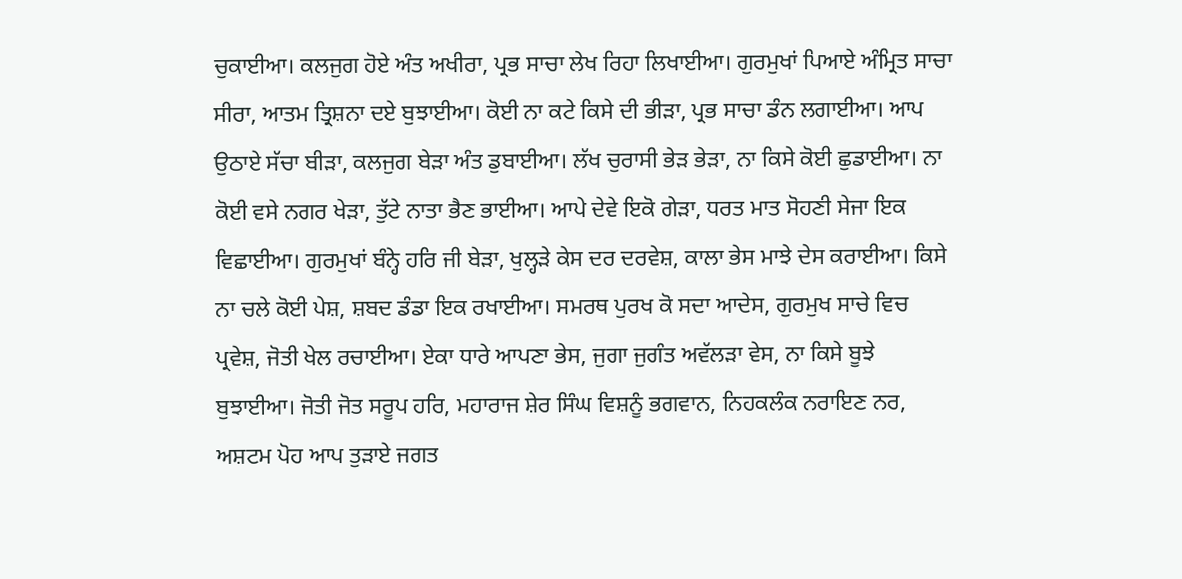ਚੁਕਾਈਆ। ਕਲਜੁਗ ਹੋਏ ਅੰਤ ਅਖੀਰਾ, ਪ੍ਰਭ ਸਾਚਾ ਲੇਖ ਰਿਹਾ ਲਿਖਾਈਆ। ਗੁਰਮੁਖਾਂ ਪਿਆਏ ਅੰਮ੍ਰਿਤ ਸਾਚਾ ਸੀਰਾ, ਆਤਮ ਤ੍ਰਿਸ਼ਨਾ ਦਏ ਬੁਝਾਈਆ। ਕੋਈ ਨਾ ਕਟੇ ਕਿਸੇ ਦੀ ਭੀੜਾ, ਪ੍ਰਭ ਸਾਚਾ ਡੰਨ ਲਗਾਈਆ। ਆਪ ਉਠਾਏ ਸੱਚਾ ਬੀੜਾ, ਕਲਜੁਗ ਬੇੜਾ ਅੰਤ ਡੁਬਾਈਆ। ਲੱਖ ਚੁਰਾਸੀ ਭੇੜ ਭੇੜਾ, ਨਾ ਕਿਸੇ ਕੋਈ ਛੁਡਾਈਆ। ਨਾ ਕੋਈ ਵਸੇ ਨਗਰ ਖੇੜਾ, ਤੁੱਟੇ ਨਾਤਾ ਭੈਣ ਭਾਈਆ। ਆਪੇ ਦੇਵੇ ਇਕੋ ਗੇੜਾ, ਧਰਤ ਮਾਤ ਸੋਹਣੀ ਸੇਜਾ ਇਕ ਵਿਛਾਈਆ। ਗੁਰਮੁਖਾਂ ਬੰਨ੍ਹੇ ਹਰਿ ਜੀ ਬੇੜਾ, ਖੁਲ੍ਹੜੇ ਕੇਸ ਦਰ ਦਰਵੇਸ਼, ਕਾਲਾ ਭੇਸ ਮਾਝੇ ਦੇਸ ਕਰਾਈਆ। ਕਿਸੇ ਨਾ ਚਲੇ ਕੋਈ ਪੇਸ਼, ਸ਼ਬਦ ਡੰਡਾ ਇਕ ਰਖਾਈਆ। ਸਮਰਥ ਪੁਰਖ ਕੋ ਸਦਾ ਆਦੇਸ, ਗੁਰਮੁਖ ਸਾਚੇ ਵਿਚ ਪ੍ਰਵੇਸ਼, ਜੋਤੀ ਖੇਲ ਰਚਾਈਆ। ਏਕਾ ਧਾਰੇ ਆਪਣਾ ਭੇਸ, ਜੁਗਾ ਜੁਗੰਤ ਅਵੱਲੜਾ ਵੇਸ, ਨਾ ਕਿਸੇ ਬੂਝੇ ਬੁਝਾਈਆ। ਜੋਤੀ ਜੋਤ ਸਰੂਪ ਹਰਿ, ਮਹਾਰਾਜ ਸ਼ੇਰ ਸਿੰਘ ਵਿਸ਼ਨੂੰ ਭਗਵਾਨ, ਨਿਹਕਲੰਕ ਨਰਾਇਣ ਨਰ, ਅਸ਼ਟਮ ਪੋਹ ਆਪ ਤੁੜਾਏ ਜਗਤ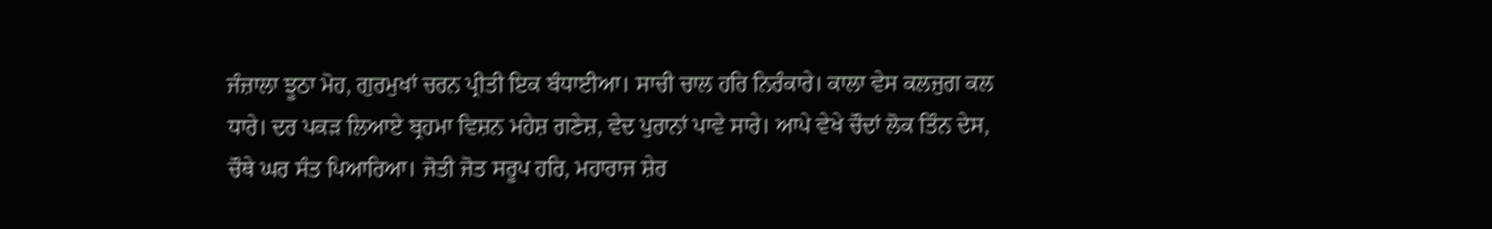ਜੰਜ਼ਾਲਾ ਝੂਠਾ ਮੋਹ, ਗੁਰਮੁਖਾਂ ਚਰਨ ਪ੍ਰੀਤੀ ਇਕ ਬੰਧਾਈਆ। ਸਾਚੀ ਚਾਲ ਹਰਿ ਨਿਰੰਕਾਰੇ। ਕਾਲਾ ਵੇਸ ਕਲਜੁਗ ਕਲ ਧਾਰੇ। ਦਰ ਪਕੜ ਲਿਆਏ ਬ੍ਰਹਮਾ ਵਿਸ਼ਨ ਮਹੇਸ਼ ਗਣੇਸ਼, ਵੇਦ ਪੁਰਾਨਾਂ ਪਾਵੇ ਸਾਰੇ। ਆਪੇ ਵੇਖੇ ਚੌਦਾਂ ਲੋਕ ਤਿੰਨ ਦੇਸ, ਚੌਥੇ ਘਰ ਸੰਤ ਪਿਆਰਿਆ। ਜੋਤੀ ਜੋਤ ਸਰੂਪ ਹਰਿ, ਮਹਾਰਾਜ ਸ਼ੇਰ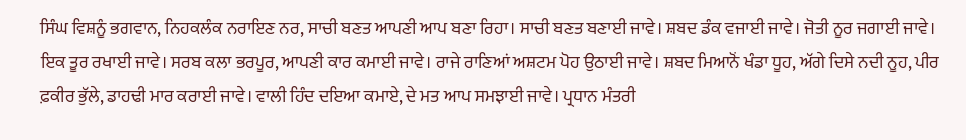ਸਿੰਘ ਵਿਸ਼ਨੂੰ ਭਗਵਾਨ, ਨਿਹਕਲੰਕ ਨਰਾਇਣ ਨਰ, ਸਾਚੀ ਬਣਤ ਆਪਣੀ ਆਪ ਬਣਾ ਰਿਹਾ। ਸਾਚੀ ਬਣਤ ਬਣਾਈ ਜਾਵੇ। ਸ਼ਬਦ ਡੰਕ ਵਜਾਈ ਜਾਵੇ। ਜੋਤੀ ਨੂਰ ਜਗਾਈ ਜਾਵੇ। ਇਕ ਤੂਰ ਰਖਾਈ ਜਾਵੇ। ਸਰਬ ਕਲਾ ਭਰਪੂਰ, ਆਪਣੀ ਕਾਰ ਕਮਾਈ ਜਾਵੇ। ਰਾਜੇ ਰਾਣਿਆਂ ਅਸ਼ਟਮ ਪੋਹ ਉਠਾਈ ਜਾਵੇ। ਸ਼ਬਦ ਮਿਆਨੋਂ ਖੰਡਾ ਧੂਹ, ਅੱਗੇ ਦਿਸੇ ਨਦੀ ਨੂਹ, ਪੀਰ ਫ਼ਕੀਰ ਭੁੱਲੇ, ਡਾਹਢੀ ਮਾਰ ਕਰਾਈ ਜਾਵੇ। ਵਾਲੀ ਹਿੰਦ ਦਇਆ ਕਮਾਏ, ਦੇ ਮਤ ਆਪ ਸਮਝਾਈ ਜਾਵੇ। ਪ੍ਰਧਾਨ ਮੰਤਰੀ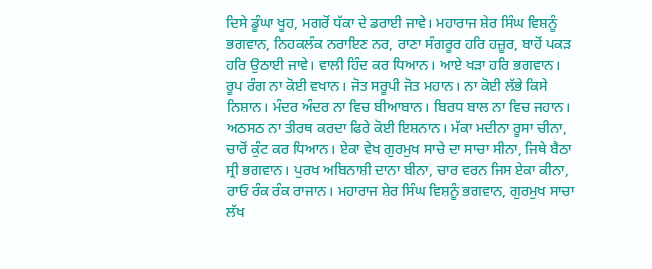ਦਿਸੇ ਡੂੰਘਾ ਖੂਹ, ਮਗਰੋਂ ਧੱਕਾ ਦੇ ਡਰਾਈ ਜਾਵੇ। ਮਹਾਰਾਜ ਸ਼ੇਰ ਸਿੰਘ ਵਿਸ਼ਨੂੰ ਭਗਵਾਨ, ਨਿਹਕਲੰਕ ਨਰਾਇਣ ਨਰ, ਰਾਣਾ ਸੰਗਰੂਰ ਹਰਿ ਹਜ਼ੂਰ, ਬਾਹੋਂ ਪਕੜ ਹਰਿ ਉਠਾਈ ਜਾਵੇ। ਵਾਲੀ ਹਿੰਦ ਕਰ ਧਿਆਨ। ਆਏ ਖੜਾ ਹਰਿ ਭਗਵਾਨ। ਰੂਪ ਰੰਗ ਨਾ ਕੋਈ ਵਖਾਨ। ਜੋਤ ਸਰੂਪੀ ਜੋਤ ਮਹਾਨ। ਨਾ ਕੋਈ ਲੱਭੇ ਕਿਸੇ ਨਿਸ਼ਾਨ। ਮੰਦਰ ਅੰਦਰ ਨਾ ਵਿਚ ਬੀਆਬਾਨ। ਬਿਰਧ ਬਾਲ ਨਾ ਵਿਚ ਜਹਾਨ। ਅਠਸਠ ਨਾ ਤੀਰਥ ਕਰਦਾ ਫਿਰੇ ਕੋਈ ਇਸ਼ਨਾਨ। ਮੱਕਾ ਮਦੀਨਾ ਰੂਸਾ ਚੀਨਾ, ਚਾਰੋਂ ਕੁੰਟ ਕਰ ਧਿਆਨ। ਏਕਾ ਵੇਖ ਗੁਰਮੁਖ ਸਾਚੇ ਦਾ ਸਾਚਾ ਸੀਨਾ, ਜਿਥੇ ਬੈਠਾ ਸ੍ਰੀ ਭਗਵਾਨ। ਪੁਰਖ ਅਬਿਨਾਸ਼ੀ ਦਾਨਾ ਬੀਨਾ, ਚਾਰ ਵਰਨ ਜਿਸ ਏਕਾ ਕੀਨਾ, ਰਾਓ ਰੰਕ ਰੰਕ ਰਾਜਾਨ। ਮਹਾਰਾਜ ਸ਼ੇਰ ਸਿੰਘ ਵਿਸ਼ਨੂੰ ਭਗਵਾਨ, ਗੁਰਮੁਖ ਸਾਚਾ ਲੱਖ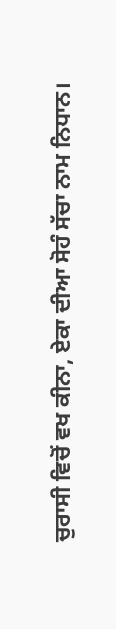ਚੁਰਾਸੀ ਵਿਚੋਂ ਵਖ ਕੀਨਾ, ਏਕਾ ਦੀਆ ਸੋਹੰ ਸੱਚਾ ਨਾਮ ਨਿਧਾਨ।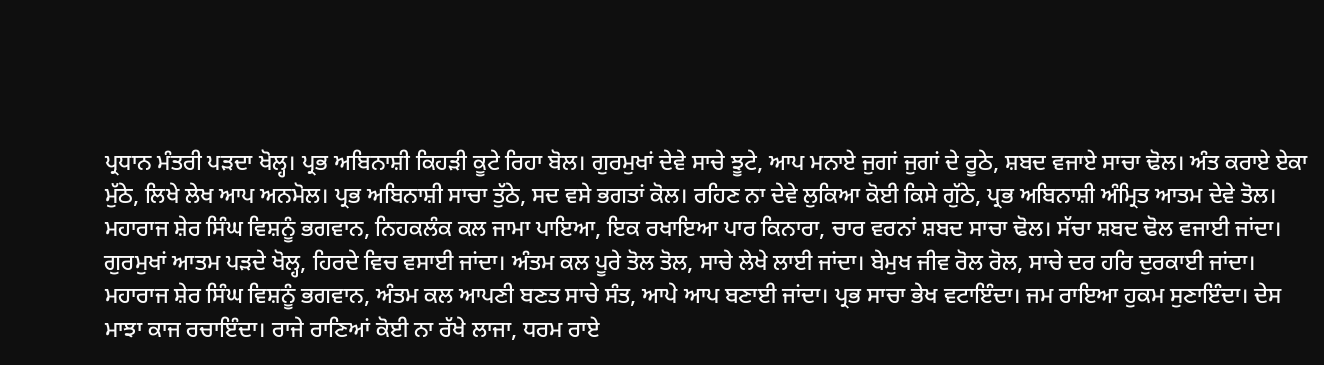ਪ੍ਰਧਾਨ ਮੰਤਰੀ ਪੜਦਾ ਖੋਲ੍ਹ। ਪ੍ਰਭ ਅਬਿਨਾਸ਼ੀ ਕਿਹੜੀ ਕੂਟੇ ਰਿਹਾ ਬੋਲ। ਗੁਰਮੁਖਾਂ ਦੇਵੇ ਸਾਚੇ ਝੂਟੇ, ਆਪ ਮਨਾਏ ਜੁਗਾਂ ਜੁਗਾਂ ਦੇ ਰੂਠੇ, ਸ਼ਬਦ ਵਜਾਏ ਸਾਚਾ ਢੋਲ। ਅੰਤ ਕਰਾਏ ਏਕਾ ਮੁੱਠੇ, ਲਿਖੇ ਲੇਖ ਆਪ ਅਨਮੋਲ। ਪ੍ਰਭ ਅਬਿਨਾਸ਼ੀ ਸਾਚਾ ਤੁੱਠੇ, ਸਦ ਵਸੇ ਭਗਤਾਂ ਕੋਲ। ਰਹਿਣ ਨਾ ਦੇਵੇ ਲੁਕਿਆ ਕੋਈ ਕਿਸੇ ਗੁੱਠੇ, ਪ੍ਰਭ ਅਬਿਨਾਸ਼ੀ ਅੰਮ੍ਰਿਤ ਆਤਮ ਦੇਵੇ ਤੋਲ। ਮਹਾਰਾਜ ਸ਼ੇਰ ਸਿੰਘ ਵਿਸ਼ਨੂੰ ਭਗਵਾਨ, ਨਿਹਕਲੰਕ ਕਲ ਜਾਮਾ ਪਾਇਆ, ਇਕ ਰਖਾਇਆ ਪਾਰ ਕਿਨਾਰਾ, ਚਾਰ ਵਰਨਾਂ ਸ਼ਬਦ ਸਾਚਾ ਢੋਲ। ਸੱਚਾ ਸ਼ਬਦ ਢੋਲ ਵਜਾਈ ਜਾਂਦਾ। ਗੁਰਮੁਖਾਂ ਆਤਮ ਪੜਦੇ ਖੋਲ੍ਹ, ਹਿਰਦੇ ਵਿਚ ਵਸਾਈ ਜਾਂਦਾ। ਅੰਤਮ ਕਲ ਪੂਰੇ ਤੋਲ ਤੋਲ, ਸਾਚੇ ਲੇਖੇ ਲਾਈ ਜਾਂਦਾ। ਬੇਮੁਖ ਜੀਵ ਰੋਲ ਰੋਲ, ਸਾਚੇ ਦਰ ਹਰਿ ਦੁਰਕਾਈ ਜਾਂਦਾ। ਮਹਾਰਾਜ ਸ਼ੇਰ ਸਿੰਘ ਵਿਸ਼ਨੂੰ ਭਗਵਾਨ, ਅੰਤਮ ਕਲ ਆਪਣੀ ਬਣਤ ਸਾਚੇ ਸੰਤ, ਆਪੇ ਆਪ ਬਣਾਈ ਜਾਂਦਾ। ਪ੍ਰਭ ਸਾਚਾ ਭੇਖ ਵਟਾਇੰਦਾ। ਜਮ ਰਾਇਆ ਹੁਕਮ ਸੁਣਾਇੰਦਾ। ਦੇਸ ਮਾਝਾ ਕਾਜ ਰਚਾਇੰਦਾ। ਰਾਜੇ ਰਾਣਿਆਂ ਕੋਈ ਨਾ ਰੱਖੇ ਲਾਜਾ, ਧਰਮ ਰਾਏ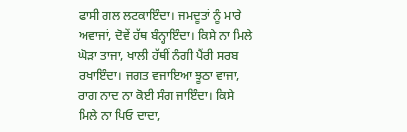ਫਾਸੀ ਗਲ ਲਟਕਾਇੰਦਾ। ਜਮਦੂਤਾਂ ਨੂੰ ਮਾਰੇ ਅਵਾਜਾਂ, ਦੋਵੇਂ ਹੱਥ ਬੰਨ੍ਹਾਇੰਦਾ। ਕਿਸੇ ਨਾ ਮਿਲੇ ਘੋੜਾ ਤਾਜਾ, ਖਾਲੀ ਹੱਥੀਂ ਨੰਗੀ ਪੈਂਰੀ ਸਰਬ ਰਖਾਇੰਦਾ। ਜਗਤ ਵਜਾਇਆ ਝੂਠਾ ਵਾਜਾ, ਰਾਗ ਨਾਦ ਨਾ ਕੋਈ ਸੰਗ ਜਾਇੰਦਾ। ਕਿਸੇ ਮਿਲੇ ਨਾ ਪਿਓ ਦਾਦਾ,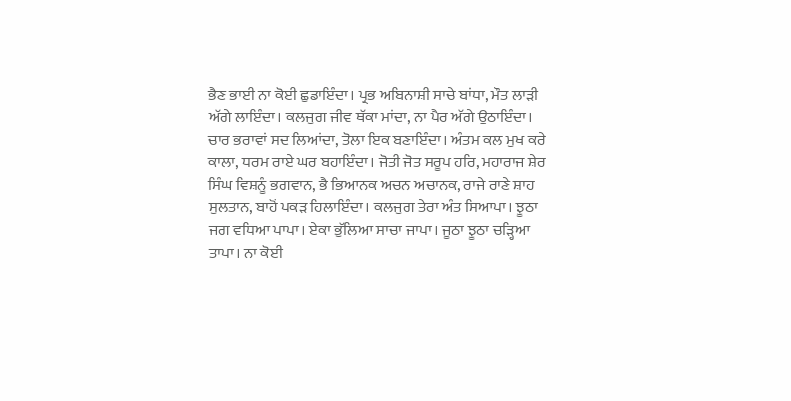ਭੈਣ ਭਾਈ ਨਾ ਕੋਈ ਛੁਡਾਇੰਦਾ। ਪ੍ਰਭ ਅਬਿਨਾਸ਼ੀ ਸਾਚੇ ਬਾਂਧਾ, ਮੌਤ ਲਾੜੀ ਅੱਗੇ ਲਾਇੰਦਾ। ਕਲਜੁਗ ਜੀਵ ਥੱਕਾ ਮਾਂਦਾ, ਨਾ ਪੈਰ ਅੱਗੇ ਉਠਾਇੰਦਾ। ਚਾਰ ਭਰਾਵਾਂ ਸਦ ਲਿਆਂਦਾ, ਤੋਲਾ ਇਕ ਬਣਾਇੰਦਾ। ਅੰਤਮ ਕਲ ਮੁਖ ਕਰੇ ਕਾਲਾ, ਧਰਮ ਰਾਏ ਘਰ ਬਹਾਇੰਦਾ। ਜੋਤੀ ਜੋਤ ਸਰੂਪ ਹਰਿ, ਮਹਾਰਾਜ ਸ਼ੇਰ ਸਿੰਘ ਵਿਸ਼ਨੂੰ ਭਗਵਾਨ, ਭੈ ਭਿਆਨਕ ਅਚਨ ਅਚਾਨਕ, ਰਾਜੇ ਰਾਣੇ ਸ਼ਾਹ ਸੁਲਤਾਨ, ਬਾਹੋਂ ਪਕੜ ਹਿਲਾਇੰਦਾ। ਕਲਜੁਗ ਤੇਰਾ ਅੰਤ ਸਿਆਪਾ। ਝੂਠਾ ਜਗ ਵਧਿਆ ਪਾਪਾ। ਏਕਾ ਭੁੱਲਿਆ ਸਾਚਾ ਜਾਪਾ। ਜੂਠਾ ਝੂਠਾ ਚੜ੍ਹਿਆ ਤਾਪਾ। ਨਾ ਕੋਈ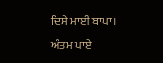ਦਿਸੇ ਮਾਈ ਬਾਪਾ। ਅੰਤਮ ਪਾਏ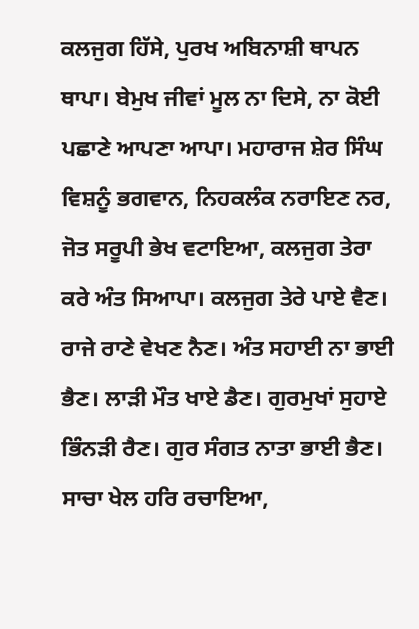ਕਲਜੁਗ ਹਿੱਸੇ, ਪੁਰਖ ਅਬਿਨਾਸ਼ੀ ਥਾਪਨ ਥਾਪਾ। ਬੇਮੁਖ ਜੀਵਾਂ ਮੂਲ ਨਾ ਦਿਸੇ, ਨਾ ਕੋਈ ਪਛਾਣੇ ਆਪਣਾ ਆਪਾ। ਮਹਾਰਾਜ ਸ਼ੇਰ ਸਿੰਘ ਵਿਸ਼ਨੂੰ ਭਗਵਾਨ, ਨਿਹਕਲੰਕ ਨਰਾਇਣ ਨਰ, ਜੋਤ ਸਰੂਪੀ ਭੇਖ ਵਟਾਇਆ, ਕਲਜੁਗ ਤੇਰਾ ਕਰੇ ਅੰਤ ਸਿਆਪਾ। ਕਲਜੁਗ ਤੇਰੇ ਪਾਏ ਵੈਣ। ਰਾਜੇ ਰਾਣੇ ਵੇਖਣ ਨੈਣ। ਅੰਤ ਸਹਾਈ ਨਾ ਭਾਈ ਭੈਣ। ਲਾੜੀ ਮੌਤ ਖਾਏ ਡੈਣ। ਗੁਰਮੁਖਾਂ ਸੁਹਾਏ ਭਿੰਨੜੀ ਰੈਣ। ਗੁਰ ਸੰਗਤ ਨਾਤਾ ਭਾਈ ਭੈਣ। ਸਾਚਾ ਖੇਲ ਹਰਿ ਰਚਾਇਆ,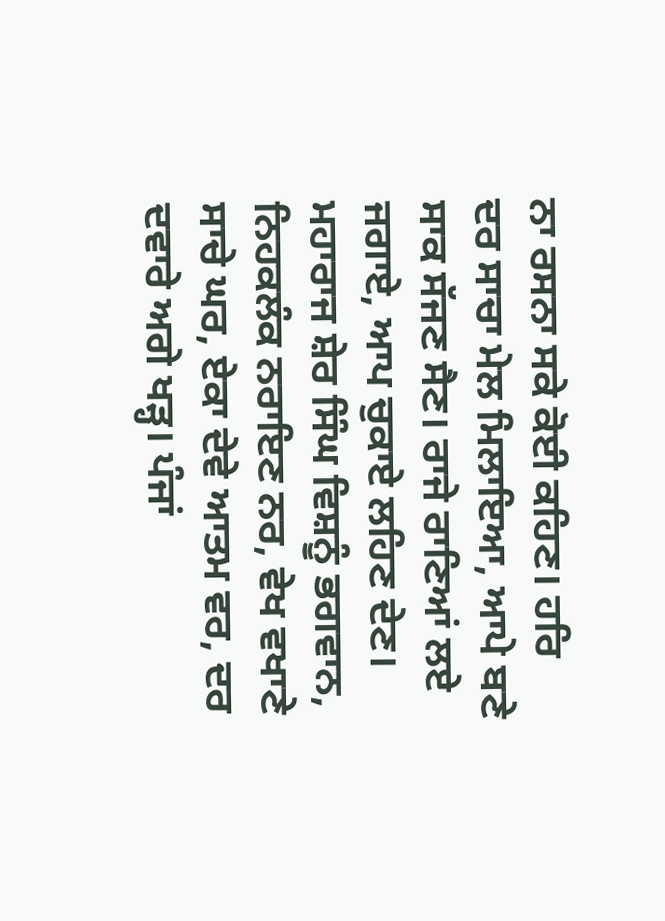ਨਾ ਰਸਨਾ ਸਕੇ ਕੋਈ ਕਹਿਣ। ਹਰਿ ਦਰ ਸਾਚਾ ਮੇਲ ਮਿਲਾਇਆ, ਆਪੇ ਬਣੇ ਸਾਕ ਸੱਜਣ ਸੈਣ। ਰਾਜੇ ਰਾਣਿਆਂ ਲਏ ਜਗਾਏ, ਆਪ ਚੁਕਾਏ ਲਹਿਣ ਦੇਣ। ਮਹਾਰਾਜ ਸ਼ੇਰ ਸਿੰਘ ਵਿਸ਼ਨੂੰ ਭਗਵਾਨ, ਨਿਹਕਲੰਕ ਨਰਾਇਣ ਨਰ, ਵੇਖ ਵਖਾਣੇ ਸਾਚੇ ਘਰ, ਏਕਾ ਦੇਵੇ ਆਤਮ ਵਰ, ਦਰ ਦਵਾਰੇ ਅਗੇ ਖੜ੍ਹ। ਪੰਜਾਂ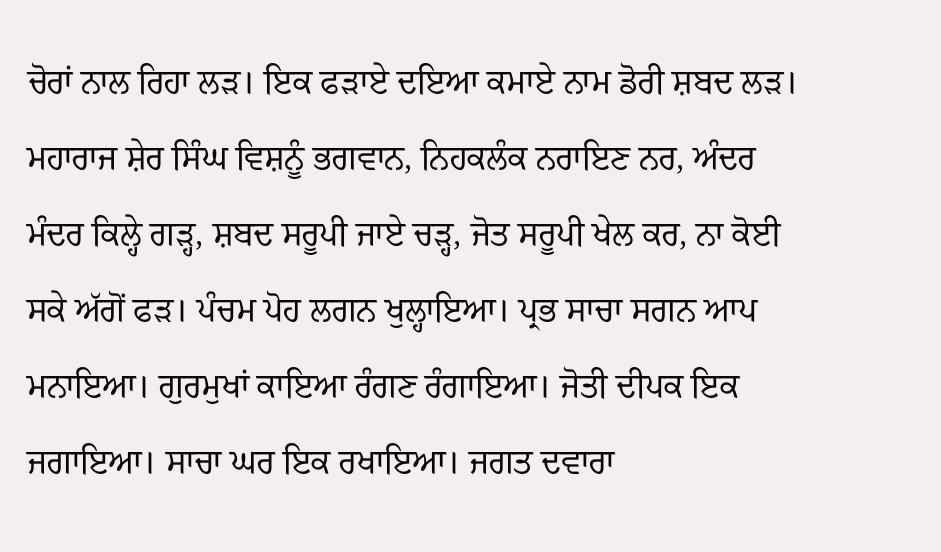ਚੋਰਾਂ ਨਾਲ ਰਿਹਾ ਲੜ। ਇਕ ਫੜਾਏ ਦਇਆ ਕਮਾਏ ਨਾਮ ਡੋਰੀ ਸ਼ਬਦ ਲੜ। ਮਹਾਰਾਜ ਸ਼ੇਰ ਸਿੰਘ ਵਿਸ਼ਨੂੰ ਭਗਵਾਨ, ਨਿਹਕਲੰਕ ਨਰਾਇਣ ਨਰ, ਅੰਦਰ ਮੰਦਰ ਕਿਲ੍ਹੇ ਗੜ੍ਹ, ਸ਼ਬਦ ਸਰੂਪੀ ਜਾਏ ਚੜ੍ਹ, ਜੋਤ ਸਰੂਪੀ ਖੇਲ ਕਰ, ਨਾ ਕੋਈ ਸਕੇ ਅੱਗੋਂ ਫੜ। ਪੰਚਮ ਪੋਹ ਲਗਨ ਖੁਲ੍ਹਾਇਆ। ਪ੍ਰਭ ਸਾਚਾ ਸਗਨ ਆਪ ਮਨਾਇਆ। ਗੁਰਮੁਖਾਂ ਕਾਇਆ ਰੰਗਣ ਰੰਗਾਇਆ। ਜੋਤੀ ਦੀਪਕ ਇਕ ਜਗਾਇਆ। ਸਾਚਾ ਘਰ ਇਕ ਰਖਾਇਆ। ਜਗਤ ਦਵਾਰਾ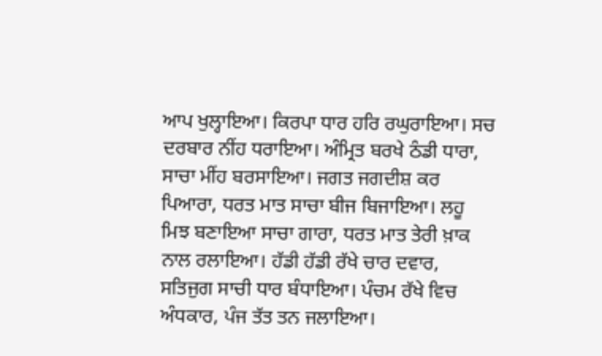ਆਪ ਖੁਲ੍ਹਾਇਆ। ਕਿਰਪਾ ਧਾਰ ਹਰਿ ਰਘੁਰਾਇਆ। ਸਚ ਦਰਬਾਰ ਨੀਂਹ ਧਰਾਇਆ। ਅੰਮ੍ਰਿਤ ਬਰਖੇ ਠੰਡੀ ਧਾਰਾ, ਸਾਚਾ ਮੀਂਹ ਬਰਸਾਇਆ। ਜਗਤ ਜਗਦੀਸ਼ ਕਰ ਪਿਆਰਾ, ਧਰਤ ਮਾਤ ਸਾਚਾ ਬੀਜ ਬਿਜਾਇਆ। ਲਹੂ ਮਿਝ ਬਣਾਇਆ ਸਾਚਾ ਗਾਰਾ, ਧਰਤ ਮਾਤ ਤੇਰੀ ਖ਼ਾਕ ਨਾਲ ਰਲਾਇਆ। ਹੱਡੀ ਹੱਡੀ ਰੱਖੇ ਚਾਰ ਦਵਾਰ, ਸਤਿਜੁਗ ਸਾਚੀ ਧਾਰ ਬੰਧਾਇਆ। ਪੰਚਮ ਰੱਖੇ ਵਿਚ ਅੰਧਕਾਰ, ਪੰਜ ਤੱਤ ਤਨ ਜਲਾਇਆ।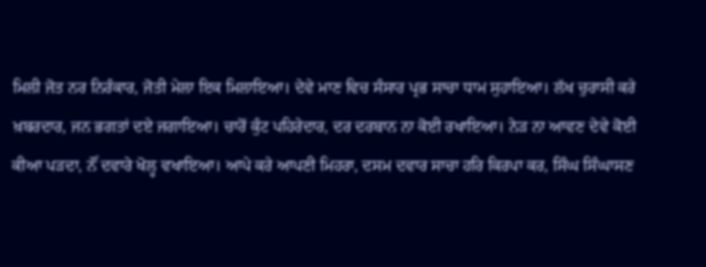ਮਿਲੀ ਜੋਤ ਨਰ ਨਿਰੰਕਾਰ, ਜੋਤੀ ਮੇਲਾ ਇਕ ਮਿਲਾਇਆ। ਦੇਵੇ ਮਾਣ ਵਿਚ ਸੰਸਾਰ ਪ੍ਰਭ ਸਾਚਾ ਧਾਮ ਸੁਹਾਇਆ। ਲੱਖ ਚੁਰਾਸੀ ਕਰੇ ਖ਼ਬਰਦਾਰ, ਜਨ ਭਗਤਾਂ ਦਏ ਜਗਾਇਆ। ਚਾਰੋਂ ਕੁੰਟ ਪਹਿਰੇਦਾਰ, ਦਰ ਦਰਬਾਨ ਨਾ ਕੋਈ ਰਖਾਇਆ। ਨੇੜ ਨਾ ਆਵਣ ਦੇਵੇ ਕੋਈ ਕੀਆ ਪੜਦਾ, ਨੌਂ ਦਵਾਰੇ ਖੋਲ੍ਹ ਵਖਾਇਆ। ਆਪੇ ਕਰੇ ਆਪਣੀ ਮਿਹਰਾ, ਦਸਮ ਦਵਾਰ ਸਾਚਾ ਹਰਿ ਕਿਰਪਾ ਕਰ, ਸਿੰਘ ਸਿੰਘਾਸਣ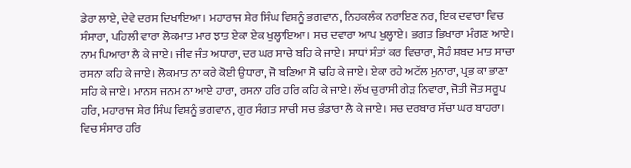ਡੇਰਾ ਲਾਏ, ਦੇਵੇ ਦਰਸ ਦਿਖਾਇਆ। ਮਹਾਰਾਜ ਸ਼ੇਰ ਸਿੰਘ ਵਿਸ਼ਨੂੰ ਭਗਵਾਨ, ਨਿਹਕਲੰਕ ਨਰਾਇਣ ਨਰ, ਇਕ ਦਵਾਰਾ ਵਿਚ ਸੰਸਾਰਾ, ਪਹਿਲੀ ਵਾਰਾ ਲੋਕਮਾਤ ਮਾਰ ਝਾਤ ਏਕਾ ਏਕ ਖੁਲ੍ਹਾਇਆ। ਸਚ ਦਵਾਰਾ ਆਪ ਖੁਲ੍ਹਾਏ। ਭਗਤ ਭਿਖਾਰਾ ਮੰਗਣ ਆਏ। ਨਾਮ ਪਿਆਰਾ ਲੈ ਕੇ ਜਾਏ। ਜੀਵ ਜੰਤ ਅਧਾਰਾ, ਦਰ ਘਰ ਸਾਚੇ ਬਹਿ ਕੇ ਜਾਏ। ਸਾਧਾਂ ਸੰਤਾਂ ਕਰ ਵਿਚਾਰਾ, ਸੋਹੰ ਸ਼ਬਦ ਮਾਤ ਸਾਚਾ ਰਸਨਾ ਕਹਿ ਕੇ ਜਾਏ। ਲੋਕਮਾਤ ਨਾ ਕਰੇ ਕੋਈ ਉਧਾਰਾ, ਜੋ ਬਣਿਆ ਸੋ ਢਹਿ ਕੇ ਜਾਏ। ਏਕਾ ਰਹੇ ਅਟੱਲ ਮੁਨਾਰਾ, ਪ੍ਰਭ ਕਾ ਭਾਣਾ ਸਹਿ ਕੇ ਜਾਏ। ਮਾਨਸ ਜਨਮ ਨਾ ਆਏ ਹਾਰਾ, ਰਸਨਾ ਹਰਿ ਹਰਿ ਕਹਿ ਕੇ ਜਾਏ। ਲੱਖ ਚੁਰਾਸੀ ਗੇੜ ਨਿਵਾਰਾ, ਜੋਤੀ ਜੋਤ ਸਰੂਪ ਹਰਿ, ਮਹਾਰਾਜ ਸ਼ੇਰ ਸਿੰਘ ਵਿਸ਼ਨੂੰ ਭਗਵਾਨ, ਗੁਰ ਸੰਗਤ ਸਾਚੀ ਸਚ ਭੰਡਾਰਾ ਲੈ ਕੇ ਜਾਏ। ਸਚ ਦਰਬਾਰ ਸੱਚਾ ਘਰ ਬਾਹਰਾ। ਵਿਚ ਸੰਸਾਰ ਹਰਿ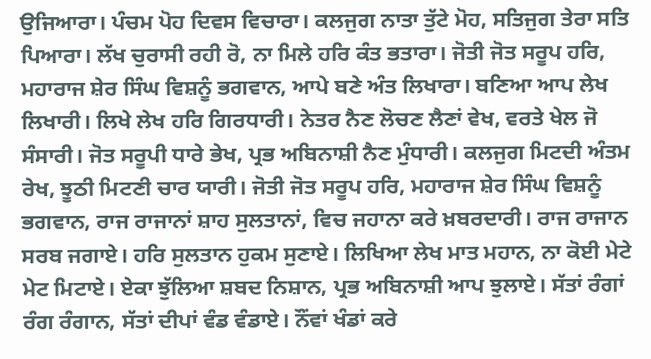ਉਜਿਆਰਾ। ਪੰਚਮ ਪੋਹ ਦਿਵਸ ਵਿਚਾਰਾ। ਕਲਜੁਗ ਨਾਤਾ ਤੁੱਟੇ ਮੋਹ, ਸਤਿਜੁਗ ਤੇਰਾ ਸਤਿ ਪਿਆਰਾ। ਲੱਖ ਚੁਰਾਸੀ ਰਹੀ ਰੋ, ਨਾ ਮਿਲੇ ਹਰਿ ਕੰਤ ਭਤਾਰਾ। ਜੋਤੀ ਜੋਤ ਸਰੂਪ ਹਰਿ, ਮਹਾਰਾਜ ਸ਼ੇਰ ਸਿੰਘ ਵਿਸ਼ਨੂੰ ਭਗਵਾਨ, ਆਪੇ ਬਣੇ ਅੰਤ ਲਿਖਾਰਾ। ਬਣਿਆ ਆਪ ਲੇਖ ਲਿਖਾਰੀ। ਲਿਖੇ ਲੇਖ ਹਰਿ ਗਿਰਧਾਰੀ। ਨੇਤਰ ਨੈਣ ਲੋਚਣ ਲੈਣਾਂ ਵੇਖ, ਵਰਤੇ ਖੇਲ ਜੋ ਸੰਸਾਰੀ। ਜੋਤ ਸਰੂਪੀ ਧਾਰੇ ਭੇਖ, ਪ੍ਰਭ ਅਬਿਨਾਸ਼ੀ ਨੈਣ ਮੁੰਧਾਰੀ। ਕਲਜੁਗ ਮਿਟਦੀ ਅੰਤਮ ਰੇਖ, ਝੂਠੀ ਮਿਟਣੀ ਚਾਰ ਯਾਰੀ। ਜੋਤੀ ਜੋਤ ਸਰੂਪ ਹਰਿ, ਮਹਾਰਾਜ ਸ਼ੇਰ ਸਿੰਘ ਵਿਸ਼ਨੂੰ ਭਗਵਾਨ, ਰਾਜ ਰਾਜਾਨਾਂ ਸ਼ਾਹ ਸੁਲਤਾਨਾਂ, ਵਿਚ ਜਹਾਨਾ ਕਰੇ ਖ਼ਬਰਦਾਰੀ। ਰਾਜ ਰਾਜਾਨ ਸਰਬ ਜਗਾਏ। ਹਰਿ ਸੁਲਤਾਨ ਹੁਕਮ ਸੁਣਾਏ। ਲਿਖਿਆ ਲੇਖ ਮਾਤ ਮਹਾਨ, ਨਾ ਕੋਈ ਮੇਟੇ ਮੇਟ ਮਿਟਾਏ। ਏਕਾ ਝੁੱਲਿਆ ਸ਼ਬਦ ਨਿਸ਼ਾਨ, ਪ੍ਰਭ ਅਬਿਨਾਸ਼ੀ ਆਪ ਝੁਲਾਏ। ਸੱਤਾਂ ਰੰਗਾਂ ਰੰਗ ਰੰਗਾਨ, ਸੱਤਾਂ ਦੀਪਾਂ ਵੰਡ ਵੰਡਾਏ। ਨੌਂਵਾਂ ਖੰਡਾਂ ਕਰੇ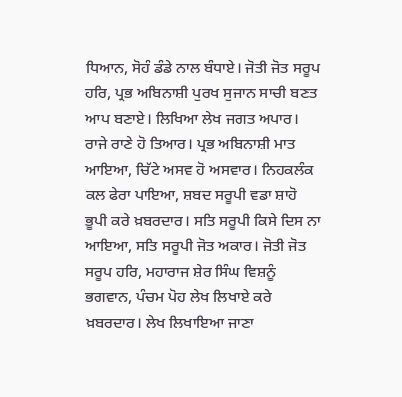ਧਿਆਨ, ਸੋਹੰ ਡੰਡੇ ਨਾਲ ਬੰਧਾਏ। ਜੋਤੀ ਜੋਤ ਸਰੂਪ ਹਰਿ, ਪ੍ਰਭ ਅਬਿਨਾਸ਼ੀ ਪੁਰਖ ਸੁਜਾਨ ਸਾਚੀ ਬਣਤ ਆਪ ਬਣਾਏ। ਲਿਖਿਆ ਲੇਖ ਜਗਤ ਅਪਾਰ। ਰਾਜੇ ਰਾਣੇ ਹੋ ਤਿਆਰ। ਪ੍ਰਭ ਅਬਿਨਾਸ਼ੀ ਮਾਤ ਆਇਆ, ਚਿੱਟੇ ਅਸਵ ਹੋ ਅਸਵਾਰ। ਨਿਹਕਲੰਕ ਕਲ ਫੇਰਾ ਪਾਇਆ, ਸ਼ਬਦ ਸਰੂਪੀ ਵਡਾ ਸ਼ਾਹੋ ਭੂਪੀ ਕਰੇ ਖ਼ਬਰਦਾਰ। ਸਤਿ ਸਰੂਪੀ ਕਿਸੇ ਦਿਸ ਨਾ ਆਇਆ, ਸਤਿ ਸਰੂਪੀ ਜੋਤ ਅਕਾਰ। ਜੋਤੀ ਜੋਤ ਸਰੂਪ ਹਰਿ, ਮਹਾਰਾਜ ਸ਼ੇਰ ਸਿੰਘ ਵਿਸ਼ਨੂੰ ਭਗਵਾਨ, ਪੰਚਮ ਪੋਹ ਲੇਖ ਲਿਖਾਏ ਕਰੇ ਖ਼ਬਰਦਾਰ। ਲੇਖ ਲਿਖਾਇਆ ਜਾਣਾ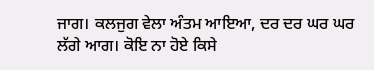ਜਾਗ। ਕਲਜੁਗ ਵੇਲਾ ਅੰਤਮ ਆਇਆ, ਦਰ ਦਰ ਘਰ ਘਰ ਲੱਗੇ ਆਗ। ਕੋਇ ਨਾ ਹੋਏ ਕਿਸੇ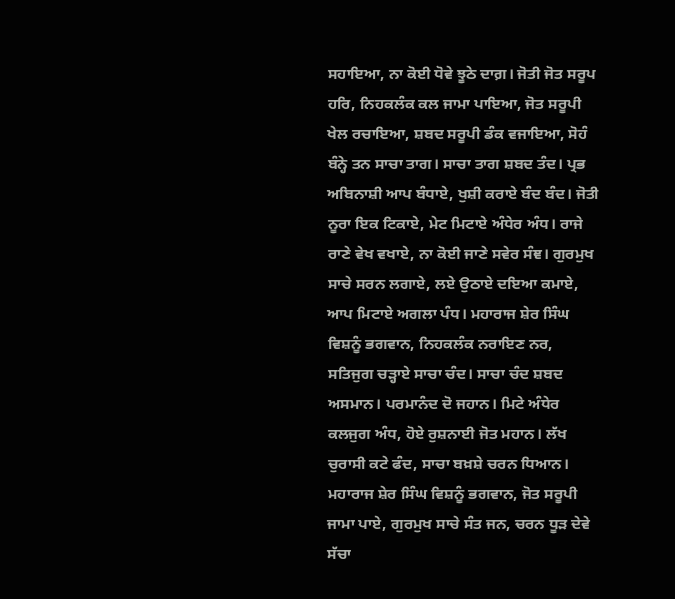ਸਹਾਇਆ, ਨਾ ਕੋਈ ਧੋਵੇ ਝੂਠੇ ਦਾਗ਼। ਜੋਤੀ ਜੋਤ ਸਰੂਪ ਹਰਿ, ਨਿਹਕਲੰਕ ਕਲ ਜਾਮਾ ਪਾਇਆ, ਜੋਤ ਸਰੂਪੀ ਖੇਲ ਰਚਾਇਆ, ਸ਼ਬਦ ਸਰੂਪੀ ਡੰਕ ਵਜਾਇਆ, ਸੋਹੰ ਬੰਨ੍ਹੇ ਤਨ ਸਾਚਾ ਤਾਗ। ਸਾਚਾ ਤਾਗ ਸ਼ਬਦ ਤੰਦ। ਪ੍ਰਭ ਅਬਿਨਾਸ਼ੀ ਆਪ ਬੰਧਾਏ, ਖੁਸ਼ੀ ਕਰਾਏ ਬੰਦ ਬੰਦ। ਜੋਤੀ ਨੂਰਾ ਇਕ ਟਿਕਾਏ, ਮੇਟ ਮਿਟਾਏ ਅੰਧੇਰ ਅੰਧ। ਰਾਜੇ ਰਾਣੇ ਵੇਖ ਵਖਾਏ, ਨਾ ਕੋਈ ਜਾਣੇ ਸਵੇਰ ਸੰਞ। ਗੁਰਮੁਖ ਸਾਚੇ ਸਰਨ ਲਗਾਏ, ਲਏ ਉਠਾਏ ਦਇਆ ਕਮਾਏ, ਆਪ ਮਿਟਾਏ ਅਗਲਾ ਪੰਧ। ਮਹਾਰਾਜ ਸ਼ੇਰ ਸਿੰਘ ਵਿਸ਼ਨੂੰ ਭਗਵਾਨ, ਨਿਹਕਲੰਕ ਨਰਾਇਣ ਨਰ, ਸਤਿਜੁਗ ਚੜ੍ਹਾਏ ਸਾਚਾ ਚੰਦ। ਸਾਚਾ ਚੰਦ ਸ਼ਬਦ ਅਸਮਾਨ। ਪਰਮਾਨੰਦ ਦੋ ਜਹਾਨ। ਮਿਟੇ ਅੰਧੇਰ ਕਲਜੁਗ ਅੰਧ, ਹੋਏ ਰੁਸ਼ਨਾਈ ਜੋਤ ਮਹਾਨ। ਲੱਖ ਚੁਰਾਸੀ ਕਟੇ ਫੰਦ, ਸਾਚਾ ਬਖ਼ਸ਼ੇ ਚਰਨ ਧਿਆਨ। ਮਹਾਰਾਜ ਸ਼ੇਰ ਸਿੰਘ ਵਿਸ਼ਨੂੰ ਭਗਵਾਨ, ਜੋਤ ਸਰੂਪੀ ਜਾਮਾ ਪਾਏ, ਗੁਰਮੁਖ ਸਾਚੇ ਸੰਤ ਜਨ, ਚਰਨ ਧੂੜ ਦੇਵੇ ਸੱਚਾ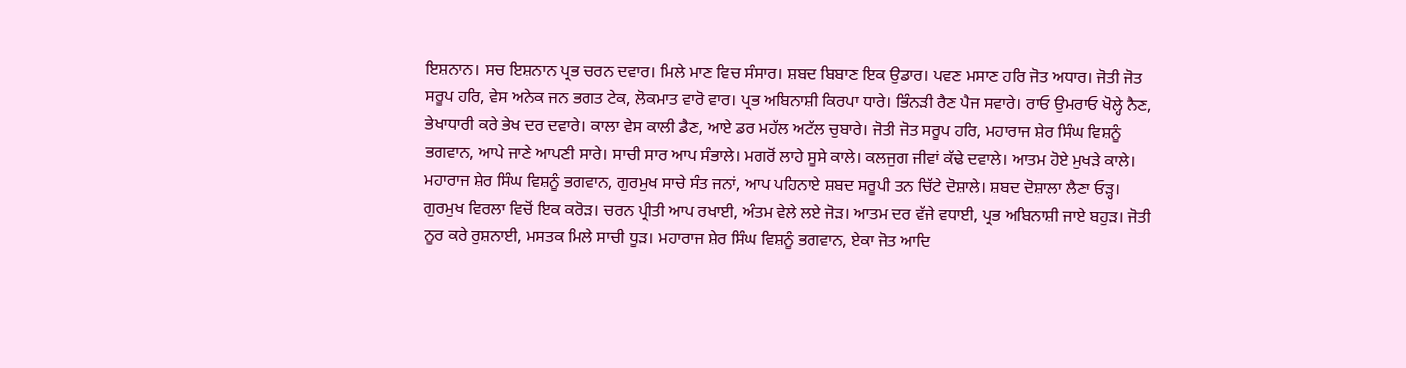ਇਸ਼ਨਾਨ। ਸਚ ਇਸ਼ਨਾਨ ਪ੍ਰਭ ਚਰਨ ਦਵਾਰ। ਮਿਲੇ ਮਾਣ ਵਿਚ ਸੰਸਾਰ। ਸ਼ਬਦ ਬਿਬਾਣ ਇਕ ਉਡਾਰ। ਪਵਣ ਮਸਾਣ ਹਰਿ ਜੋਤ ਅਧਾਰ। ਜੋਤੀ ਜੋਤ ਸਰੂਪ ਹਰਿ, ਵੇਸ ਅਨੇਕ ਜਨ ਭਗਤ ਟੇਕ, ਲੋਕਮਾਤ ਵਾਰੋ ਵਾਰ। ਪ੍ਰਭ ਅਬਿਨਾਸ਼ੀ ਕਿਰਪਾ ਧਾਰੇ। ਭਿੰਨੜੀ ਰੈਣ ਪੈਜ ਸਵਾਰੇ। ਰਾਓ ਉਮਰਾਓ ਖੋਲ੍ਹੇ ਨੈਣ, ਭੇਖਾਧਾਰੀ ਕਰੇ ਭੇਖ ਦਰ ਦਵਾਰੇ। ਕਾਲਾ ਵੇਸ ਕਾਲੀ ਡੈਣ, ਆਏ ਡਰ ਮਹੱਲ ਅਟੱਲ ਚੁਬਾਰੇ। ਜੋਤੀ ਜੋਤ ਸਰੂਪ ਹਰਿ, ਮਹਾਰਾਜ ਸ਼ੇਰ ਸਿੰਘ ਵਿਸ਼ਨੂੰ ਭਗਵਾਨ, ਆਪੇ ਜਾਣੇ ਆਪਣੀ ਸਾਰੇ। ਸਾਚੀ ਸਾਰ ਆਪ ਸੰਭਾਲੇ। ਮਗਰੋਂ ਲਾਹੇ ਸੂਸੇ ਕਾਲੇ। ਕਲਜੁਗ ਜੀਵਾਂ ਕੱਢੇ ਦਵਾਲੇ। ਆਤਮ ਹੋਏ ਮੁਖੜੇ ਕਾਲੇ। ਮਹਾਰਾਜ ਸ਼ੇਰ ਸਿੰਘ ਵਿਸ਼ਨੂੰ ਭਗਵਾਨ, ਗੁਰਮੁਖ ਸਾਚੇ ਸੰਤ ਜਨਾਂ, ਆਪ ਪਹਿਨਾਏ ਸ਼ਬਦ ਸਰੂਪੀ ਤਨ ਚਿੱਟੇ ਦੋਸ਼ਾਲੇ। ਸ਼ਬਦ ਦੋਸ਼ਾਲਾ ਲੈਣਾ ਓੜ੍ਹ। ਗੁਰਮੁਖ ਵਿਰਲਾ ਵਿਚੋਂ ਇਕ ਕਰੋੜ। ਚਰਨ ਪ੍ਰੀਤੀ ਆਪ ਰਖਾਈ, ਅੰਤਮ ਵੇਲੇ ਲਏ ਜੋੜ। ਆਤਮ ਦਰ ਵੱਜੇ ਵਧਾਈ, ਪ੍ਰਭ ਅਬਿਨਾਸ਼ੀ ਜਾਏ ਬਹੁੜ। ਜੋਤੀ ਨੂਰ ਕਰੇ ਰੁਸ਼ਨਾਈ, ਮਸਤਕ ਮਿਲੇ ਸਾਚੀ ਧੂੜ। ਮਹਾਰਾਜ ਸ਼ੇਰ ਸਿੰਘ ਵਿਸ਼ਨੂੰ ਭਗਵਾਨ, ਏਕਾ ਜੋਤ ਆਦਿ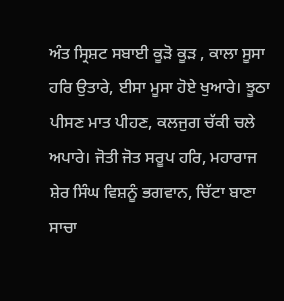ਅੰਤ ਸ੍ਰਿਸ਼ਟ ਸਬਾਈ ਕੂੜੋ ਕੂੜ , ਕਾਲਾ ਸੂਸਾ ਹਰਿ ਉਤਾਰੇ, ਈਸਾ ਮੂਸਾ ਹੋਏ ਖੁਆਰੇ। ਝੂਠਾ ਪੀਸਣ ਮਾਤ ਪੀਹਣ, ਕਲਜੁਗ ਚੱਕੀ ਚਲੇ ਅਪਾਰੇ। ਜੋਤੀ ਜੋਤ ਸਰੂਪ ਹਰਿ, ਮਹਾਰਾਜ ਸ਼ੇਰ ਸਿੰਘ ਵਿਸ਼ਨੂੰ ਭਗਵਾਨ, ਚਿੱਟਾ ਬਾਣਾ ਸਾਚਾ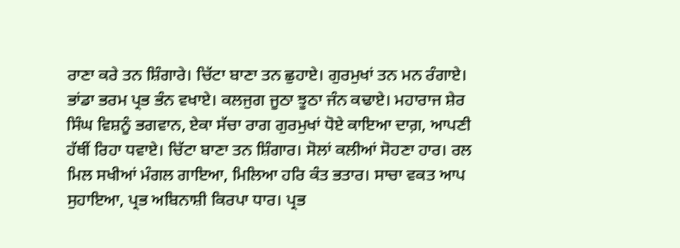ਰਾਣਾ ਕਰੇ ਤਨ ਸ਼ਿੰਗਾਰੇ। ਚਿੱਟਾ ਬਾਣਾ ਤਨ ਛੁਹਾਏ। ਗੁਰਮੁਖਾਂ ਤਨ ਮਨ ਰੰਗਾਏ। ਭਾਂਡਾ ਭਰਮ ਪ੍ਰਭ ਭੰਨ ਵਖਾਏ। ਕਲਜੁਗ ਜੂਠਾ ਝੂਠਾ ਜੰਨ ਕਢਾਏ। ਮਹਾਰਾਜ ਸ਼ੇਰ ਸਿੰਘ ਵਿਸ਼ਨੂੰ ਭਗਵਾਨ, ਏਕਾ ਸੱਚਾ ਰਾਗ ਗੁਰਮੁਖਾਂ ਧੋਏ ਕਾਇਆ ਦਾਗ਼, ਆਪਣੀ ਹੱਥੀਂ ਰਿਹਾ ਧਵਾਏ। ਚਿੱਟਾ ਬਾਣਾ ਤਨ ਸ਼ਿੰਗਾਰ। ਸੋਲਾਂ ਕਲੀਆਂ ਸੋਹਣਾ ਹਾਰ। ਰਲ ਮਿਲ ਸਖੀਆਂ ਮੰਗਲ ਗਾਇਆ, ਮਿਲਿਆ ਹਰਿ ਕੰਤ ਭਤਾਰ। ਸਾਚਾ ਵਕਤ ਆਪ ਸੁਹਾਇਆ, ਪ੍ਰਭ ਅਬਿਨਾਸ਼ੀ ਕਿਰਪਾ ਧਾਰ। ਪ੍ਰਭ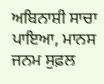ਅਬਿਨਾਸ਼ੀ ਸਾਚਾ ਪਾਇਆ, ਮਾਨਸ ਜਨਮ ਸੁਫ਼ਲ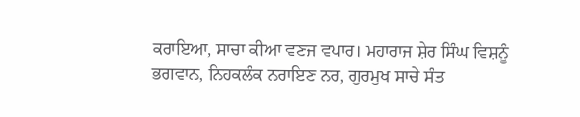ਕਰਾਇਆ, ਸਾਚਾ ਕੀਆ ਵਣਜ ਵਪਾਰ। ਮਹਾਰਾਜ ਸ਼ੇਰ ਸਿੰਘ ਵਿਸ਼ਨੂੰ ਭਗਵਾਨ, ਨਿਹਕਲੰਕ ਨਰਾਇਣ ਨਰ, ਗੁਰਮੁਖ ਸਾਚੇ ਸੰਤ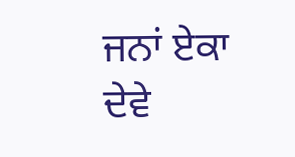ਜਨਾਂ ਏਕਾ ਦੇਵੇ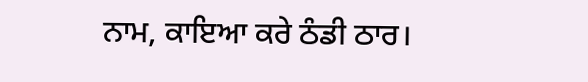ਨਾਮ, ਕਾਇਆ ਕਰੇ ਠੰਡੀ ਠਾਰ।